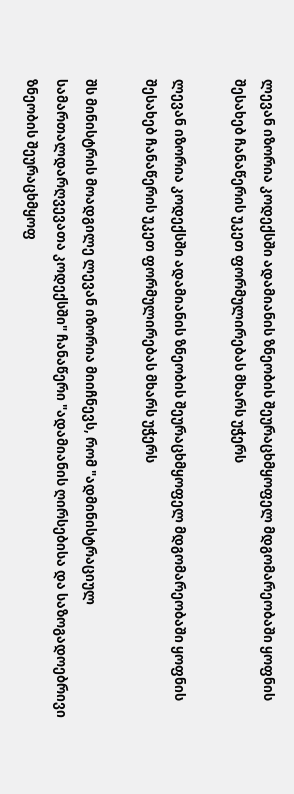ლევან იზორია კოდექსში ადამიანის ზნეობის შეურაცხმყოფელ მდგომარეობაში ყოფნის შესახებ ჩანაწერის უკეთ ფორმულირებას მხარს უჭერს

ლევან იზორია კოდექსში ადამიანის ზნეობის შეურაცხმყოფელ მდგომარეობაში ყოფნის შესახებ ჩანაწერის უკეთ ფორმულირებას მხარს უჭერს

შს მინისტრის მოადგილე ლევან იზორია მიიჩნევს, რომ "ადმინისტრაციულ სამართალდარღვევათა კოდექსში" ჩანაწერი "ადამიანის ღირსებისა და საზოგადოებრივი ზნეობის შეურაცხმყოფ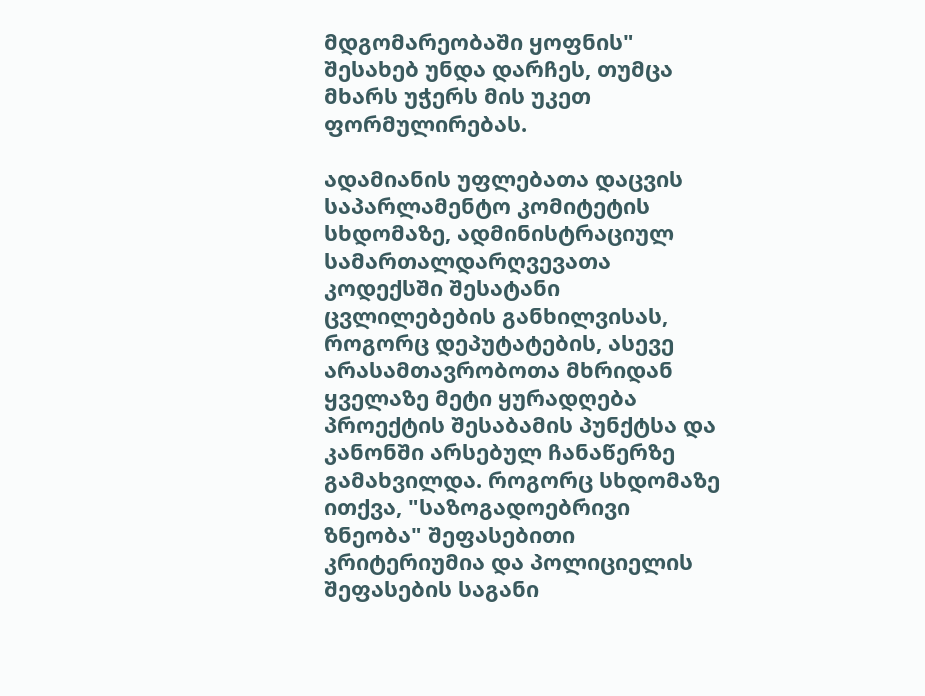მდგომარეობაში ყოფნის" შესახებ უნდა დარჩეს, თუმცა მხარს უჭერს მის უკეთ ფორმულირებას.

ადამიანის უფლებათა დაცვის საპარლამენტო კომიტეტის სხდომაზე, ადმინისტრაციულ სამართალდარღვევათა კოდექსში შესატანი ცვლილებების განხილვისას, როგორც დეპუტატების, ასევე არასამთავრობოთა მხრიდან ყველაზე მეტი ყურადღება პროექტის შესაბამის პუნქტსა და კანონში არსებულ ჩანაწერზე გამახვილდა. როგორც სხდომაზე ითქვა, "საზოგადოებრივი ზნეობა" შეფასებითი კრიტერიუმია და პოლიციელის შეფასების საგანი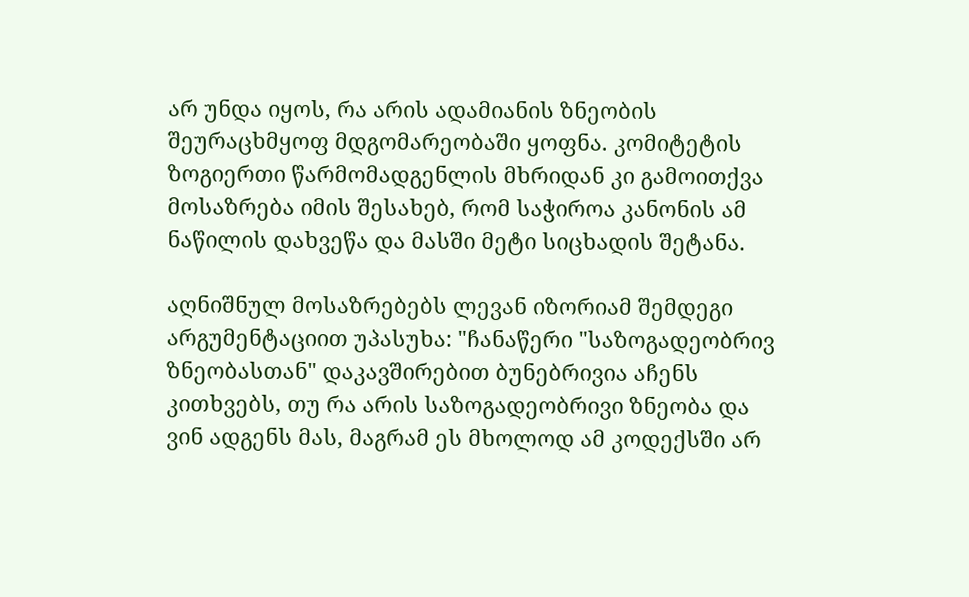არ უნდა იყოს, რა არის ადამიანის ზნეობის შეურაცხმყოფ მდგომარეობაში ყოფნა. კომიტეტის ზოგიერთი წარმომადგენლის მხრიდან კი გამოითქვა მოსაზრება იმის შესახებ, რომ საჭიროა კანონის ამ ნაწილის დახვეწა და მასში მეტი სიცხადის შეტანა.

აღნიშნულ მოსაზრებებს ლევან იზორიამ შემდეგი არგუმენტაციით უპასუხა: "ჩანაწერი "საზოგადეობრივ ზნეობასთან" დაკავშირებით ბუნებრივია აჩენს კითხვებს, თუ რა არის საზოგადეობრივი ზნეობა და ვინ ადგენს მას, მაგრამ ეს მხოლოდ ამ კოდექსში არ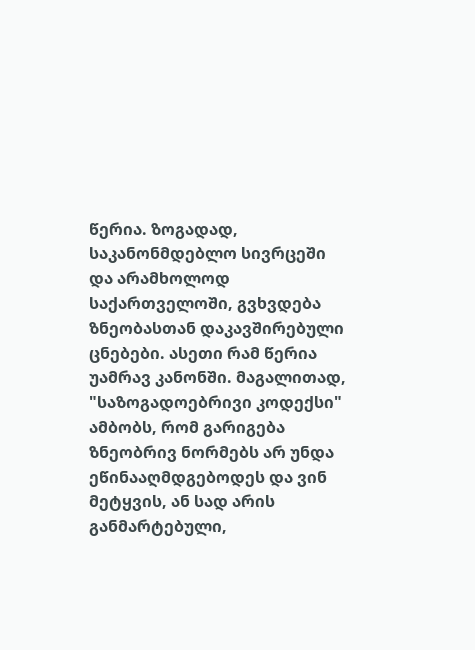წერია. ზოგადად, საკანონმდებლო სივრცეში და არამხოლოდ საქართველოში, გვხვდება ზნეობასთან დაკავშირებული ცნებები. ასეთი რამ წერია უამრავ კანონში. მაგალითად, "საზოგადოებრივი კოდექსი" ამბობს, რომ გარიგება ზნეობრივ ნორმებს არ უნდა ეწინააღმდგებოდეს და ვინ მეტყვის, ან სად არის განმარტებული,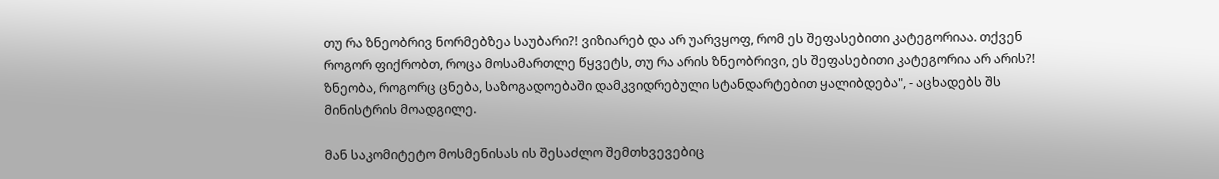თუ რა ზნეობრივ ნორმებზეა საუბარი?! ვიზიარებ და არ უარვყოფ, რომ ეს შეფასებითი კატეგორიაა. თქვენ როგორ ფიქრობთ, როცა მოსამართლე წყვეტს, თუ რა არის ზნეობრივი, ეს შეფასებითი კატეგორია არ არის?! ზნეობა, როგორც ცნება, საზოგადოებაში დამკვიდრებული სტანდარტებით ყალიბდება", - აცხადებს შს მინისტრის მოადგილე.

მან საკომიტეტო მოსმენისას ის შესაძლო შემთხვევებიც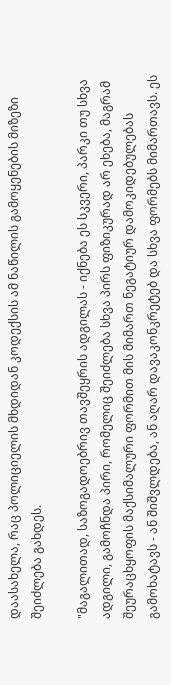დაასახელა, რაც პოლიციელის მხდიდან კოდექსის ამ ნაწილის გამოყენების მიზეზი შეიძლება გახდეს.

"მაგალითად, საზოგადოებრივ თავშეყრის ადგილას - იქნება ეს სკვერი, პარკი თუ სხვა ადგილი, გამოჩნდა პირი, რომელიც შეიძლება სხვა პირს ფიზიკურად არ ეხება, მაგრამ შეურაცხყოფის მაქსიმალური ფორმით მის მიმართ ნეგატიურ დამოკიდებულებას გამოხატავს - ან შიშვლდება, ან აღარ დავაკონკრეტებ და სხვა ფორმებს მიმართავს. ეს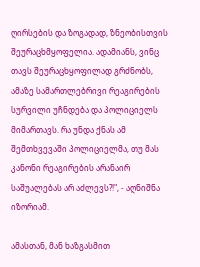ღირსების და ზოგადად, ზნეობისთვის შეურაცხმყოფელია. ადამიანს, ვინც თავს შეურაცხყოფილად გრძნობს, ამაზე სამართლებრივი რეაგირების სურვილი უჩნდება და პოლიციელს მიმართავს. რა უნდა ქნას ამ შემთხვევაში პოლიციელმა, თუ მას კანონი რეაგირების არანაირ საშუალებას არ აძლევს?!", - აღნიშნა იზორიამ.

ამასთან, მან ხაზგასმით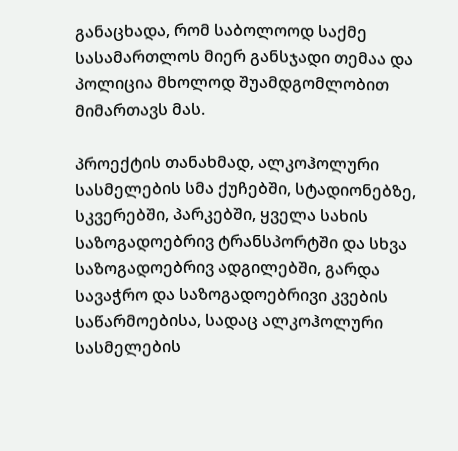განაცხადა, რომ საბოლოოდ საქმე სასამართლოს მიერ განსჯადი თემაა და პოლიცია მხოლოდ შუამდგომლობით მიმართავს მას.

პროექტის თანახმად, ალკოჰოლური სასმელების სმა ქუჩებში, სტადიონებზე, სკვერებში, პარკებში, ყველა სახის საზოგადოებრივ ტრანსპორტში და სხვა საზოგადოებრივ ადგილებში, გარდა სავაჭრო და საზოგადოებრივი კვების საწარმოებისა, სადაც ალკოჰოლური სასმელების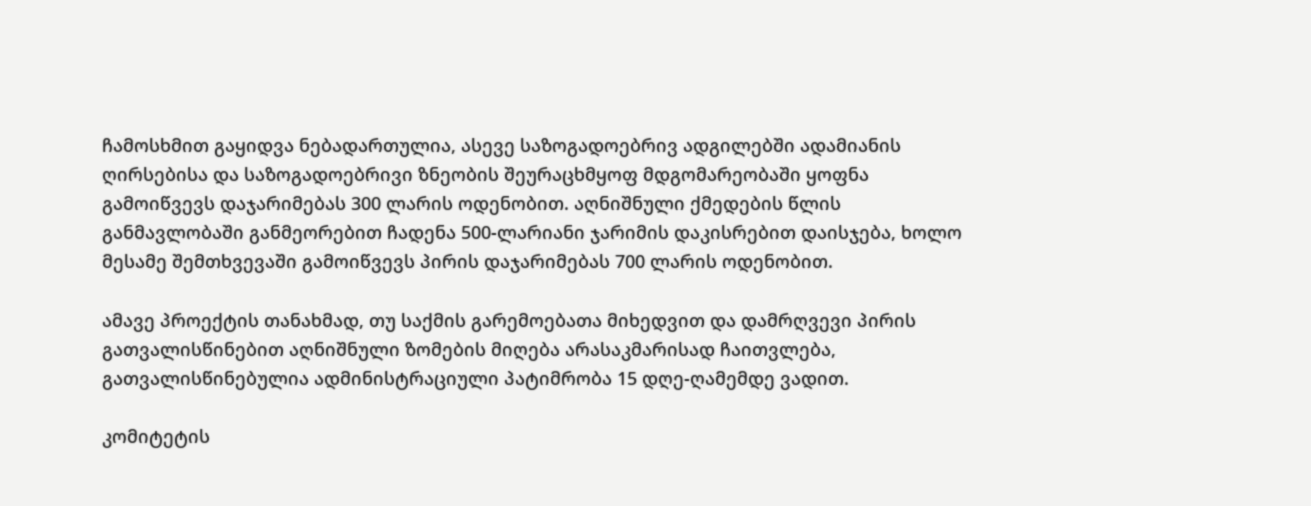ჩამოსხმით გაყიდვა ნებადართულია, ასევე საზოგადოებრივ ადგილებში ადამიანის ღირსებისა და საზოგადოებრივი ზნეობის შეურაცხმყოფ მდგომარეობაში ყოფნა გამოიწვევს დაჯარიმებას 300 ლარის ოდენობით. აღნიშნული ქმედების წლის განმავლობაში განმეორებით ჩადენა 500-ლარიანი ჯარიმის დაკისრებით დაისჯება, ხოლო მესამე შემთხვევაში გამოიწვევს პირის დაჯარიმებას 700 ლარის ოდენობით.

ამავე პროექტის თანახმად, თუ საქმის გარემოებათა მიხედვით და დამრღვევი პირის გათვალისწინებით აღნიშნული ზომების მიღება არასაკმარისად ჩაითვლება, გათვალისწინებულია ადმინისტრაციული პატიმრობა 15 დღე-ღამემდე ვადით.

კომიტეტის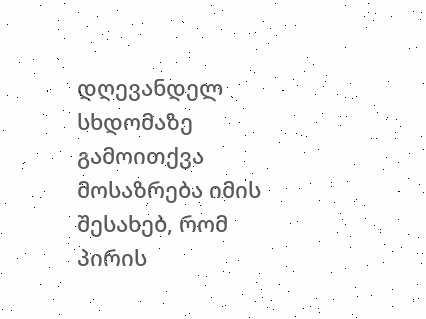დღევანდელ სხდომაზე გამოითქვა მოსაზრება იმის შესახებ, რომ პირის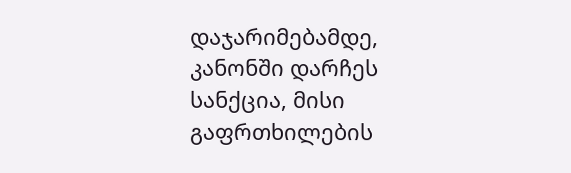დაჯარიმებამდე, კანონში დარჩეს სანქცია, მისი გაფრთხილების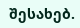შესახებ.